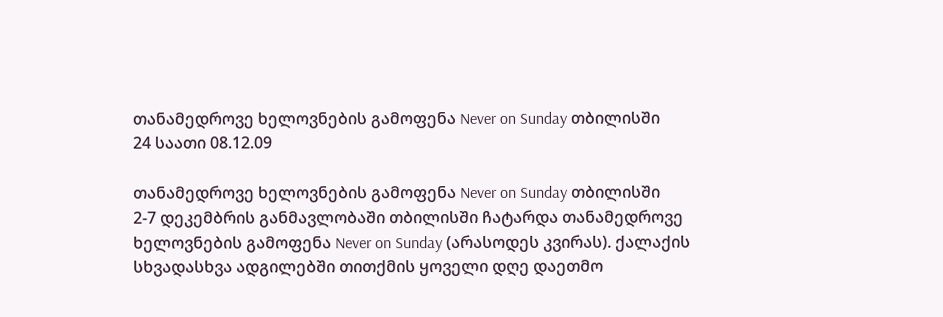თანამედროვე ხელოვნების გამოფენა Never on Sunday თბილისში
24 საათი 08.12.09

თანამედროვე ხელოვნების გამოფენა Never on Sunday თბილისში
2-7 დეკემბრის განმავლობაში თბილისში ჩატარდა თანამედროვე ხელოვნების გამოფენა Never on Sunday (არასოდეს კვირას). ქალაქის სხვადასხვა ადგილებში თითქმის ყოველი დღე დაეთმო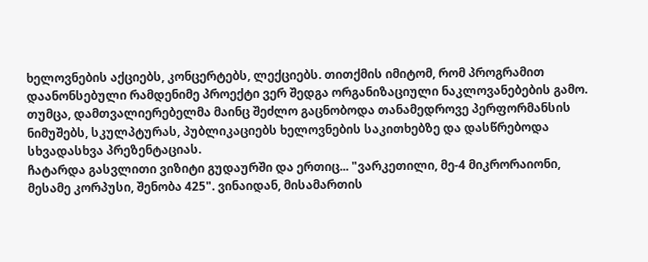ხელოვნების აქციებს, კონცერტებს, ლექციებს. თითქმის იმიტომ, რომ პროგრამით დაანონსებული რამდენიმე პროექტი ვერ შედგა ორგანიზაციული ნაკლოვანებების გამო. თუმცა, დამთვალიერებელმა მაინც შეძლო გაცნობოდა თანამედროვე პერფორმანსის ნიმუშებს, სკულპტურას, პუბლიკაციებს ხელოვნების საკითხებზე და დასწრებოდა სხვადასხვა პრეზენტაციას.
ჩატარდა გასვლითი ვიზიტი გუდაურში და ერთიც... "ვარკეთილი, მე-4 მიკრორაიონი, მესამე კორპუსი, შენობა 425". ვინაიდან, მისამართის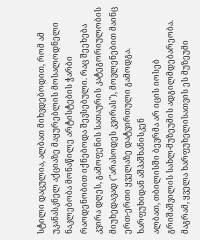სტილი დაცულია, ალბათ მიხვდებოდით, რომ ამ უკანასკნელ აქციაზე მაყურებლის მოსალოდნელი ნაკლებობა მონაწილე არტისტების ჭარბი რაოდენობით იქნებოდა შევსებული. რაც შეეხება კვირა დღეს, გამოფენის სათაურის კატეგორიულობის მიუხედავად ("არასოდეს კვირას"), მოვლენებით მაინც ერთ-ერთი ყველაზე დატვირთული გამოდგა.
ხარფუხიდან აშპაშხანისკენ
ალბათ, თბილისში ბევრმა არ იცის იოსებ გრიშაშვილის სახლ-მუზეუმის ადგილმდებარეობა. მაგრამ, ყველა ხარფუხელისათვის ეს მუზეუმი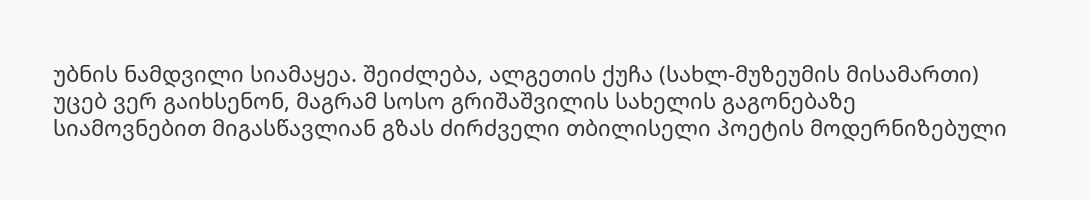უბნის ნამდვილი სიამაყეა. შეიძლება, ალგეთის ქუჩა (სახლ-მუზეუმის მისამართი) უცებ ვერ გაიხსენონ, მაგრამ სოსო გრიშაშვილის სახელის გაგონებაზე სიამოვნებით მიგასწავლიან გზას ძირძველი თბილისელი პოეტის მოდერნიზებული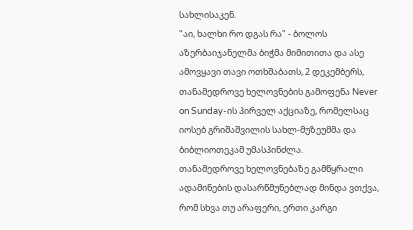სახლისაკენ.
"აი, ხალხი რო დგას რა" - ბოლოს აზერბაიჯანელმა ბიჭმა მიმითითა და ასე ამოვყავი თავი ოთხშაბათს, 2 დეკემბერს, თანამედროვე ხელოვნების გამოფენა Never on Sunday-ის პირველ აქციაზე, რომელსაც იოსებ გრიშაშვილის სახლ-მუზეუმმა და ბიბლიოთეკამ უმასპინძლა.
თანამედროვე ხელოვნებაზე გამწყრალი ადამინების დასარწმუნებლად მინდა ვთქვა, რომ სხვა თუ არაფერი, ერთი კარგი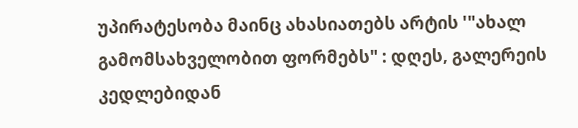უპირატესობა მაინც ახასიათებს არტის '"ახალ გამომსახველობით ფორმებს" : დღეს, გალერეის კედლებიდან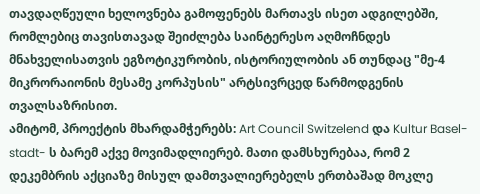თავდაღწეული ხელოვნება გამოფენებს მართავს ისეთ ადგილებში, რომლებიც თავისთავად შეიძლება საინტერესო აღმოჩნდეს მნახველისათვის ეგზოტიკურობის, ისტორიულობის ან თუნდაც "მე-4 მიკრორაიონის მესამე კორპუსის" არტსივრცედ წარმოდგენის თვალსაზრისით.
ამიტომ, პროექტის მხარდამჭერებს: Art Council Switzelend და Kultur Basel-stadt- ს ბარემ აქვე მოვიმადლიერებ. მათი დამსხურებაა, რომ 2 დეკემბრის აქციაზე მისულ დამთვალიერებელს ერთბაშად მოკლე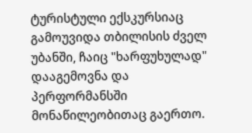ტურისტული ექსკურსიაც გამოუვიდა თბილისის ძველ უბანში, ჩაიც "ხარფუხულად" დააგემოვნა და პერფორმანსში მონაწილეობითაც გაერთო.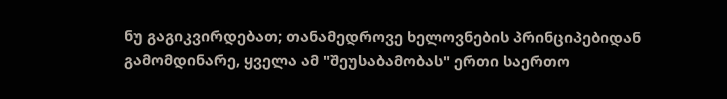ნუ გაგიკვირდებათ; თანამედროვე ხელოვნების პრინციპებიდან გამომდინარე, ყველა ამ "შეუსაბამობას" ერთი საერთო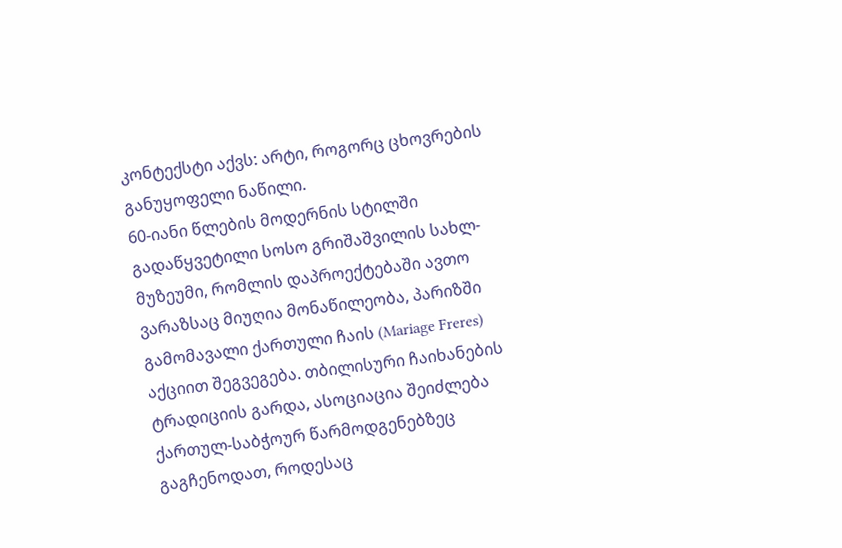კონტექსტი აქვს: არტი, როგორც ცხოვრების განუყოფელი ნაწილი.
60-იანი წლების მოდერნის სტილში გადაწყვეტილი სოსო გრიშაშვილის სახლ-მუზეუმი, რომლის დაპროექტებაში ავთო ვარაზსაც მიუღია მონაწილეობა, პარიზში გამომავალი ქართული ჩაის (Mariage Freres) აქციით შეგვეგება. თბილისური ჩაიხანების ტრადიციის გარდა, ასოციაცია შეიძლება ქართულ-საბჭოურ წარმოდგენებზეც გაგჩენოდათ, როდესაც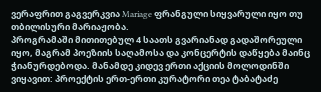ვერაფრით გაგვერკვია Mariage ფრანგული სიყვარული იყო თუ თბილისური მარიაჟობა.
პროგრამაში მითითებულ 4 საათს გვარიანად გადაშორეული იყო, მაგრამ პოეზიის საღამოსა და კონცერტის დაწყება მაინც ჭიანურდებოდა. მანამდე კიდევ ერთი აქციის მოლოდინში ვიყავით: პროექტის ერთ-ერთი კურატორი თეა ტაბატაძე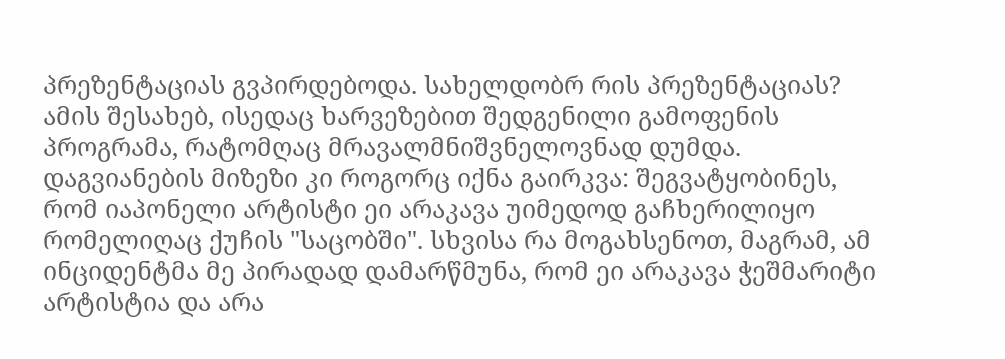პრეზენტაციას გვპირდებოდა. სახელდობრ რის პრეზენტაციას? ამის შესახებ, ისედაც ხარვეზებით შედგენილი გამოფენის პროგრამა, რატომღაც მრავალმნიშვნელოვნად დუმდა.
დაგვიანების მიზეზი კი როგორც იქნა გაირკვა: შეგვატყობინეს, რომ იაპონელი არტისტი ეი არაკავა უიმედოდ გაჩხერილიყო რომელიღაც ქუჩის "საცობში". სხვისა რა მოგახსენოთ, მაგრამ, ამ ინციდენტმა მე პირადად დამარწმუნა, რომ ეი არაკავა ჭეშმარიტი არტისტია და არა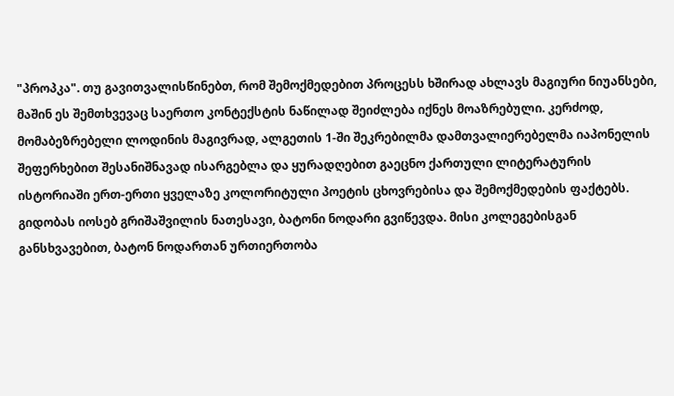"პროპკა". თუ გავითვალისწინებთ, რომ შემოქმედებით პროცესს ხშირად ახლავს მაგიური ნიუანსები, მაშინ ეს შემთხვევაც საერთო კონტექსტის ნაწილად შეიძლება იქნეს მოაზრებული. კერძოდ, მომაბეზრებელი ლოდინის მაგივრად, ალგეთის 1-ში შეკრებილმა დამთვალიერებელმა იაპონელის შეფერხებით შესანიშნავად ისარგებლა და ყურადღებით გაეცნო ქართული ლიტერატურის ისტორიაში ერთ-ერთი ყველაზე კოლორიტული პოეტის ცხოვრებისა და შემოქმედების ფაქტებს.
გიდობას იოსებ გრიშაშვილის ნათესავი, ბატონი ნოდარი გვიწევდა. მისი კოლეგებისგან განსხვავებით, ბატონ ნოდართან ურთიერთობა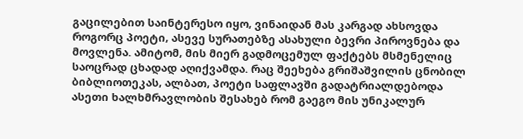გაცილებით საინტერესო იყო, ვინაიდან მას კარგად ახსოვდა როგორც პოეტი, ასევე სურათებზე ასახული ბევრი პიროვნება და მოვლენა. ამიტომ, მის მიერ გადმოცემულ ფაქტებს მსმენელიც საოცრად ცხადად აღიქვამდა. რაც შეეხება გრიშაშვილის ცნობილ ბიბლიოთეკას, ალბათ, პოეტი საფლავში გადატრიალდებოდა ასეთი ხალხმრავლობის შესახებ რომ გაეგო მის უნიკალურ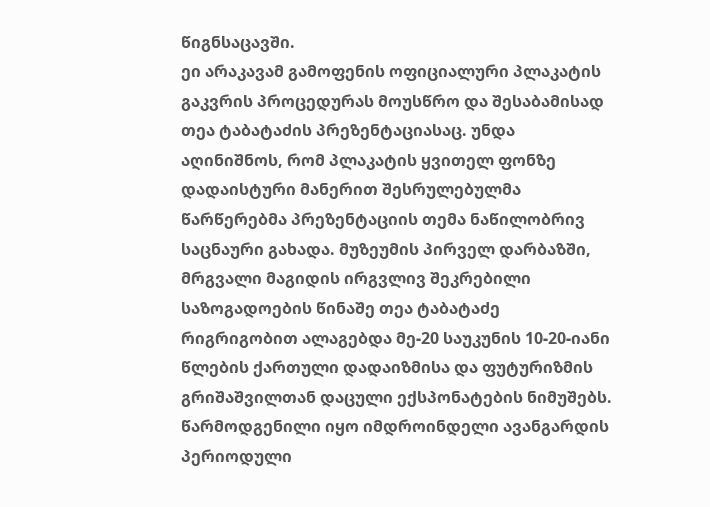წიგნსაცავში.
ეი არაკავამ გამოფენის ოფიციალური პლაკატის გაკვრის პროცედურას მოუსწრო და შესაბამისად თეა ტაბატაძის პრეზენტაციასაც. უნდა აღინიშნოს, რომ პლაკატის ყვითელ ფონზე დადაისტური მანერით შესრულებულმა წარწერებმა პრეზენტაციის თემა ნაწილობრივ საცნაური გახადა. მუზეუმის პირველ დარბაზში, მრგვალი მაგიდის ირგვლივ შეკრებილი საზოგადოების წინაშე თეა ტაბატაძე რიგრიგობით ალაგებდა მე-20 საუკუნის 10-20-იანი წლების ქართული დადაიზმისა და ფუტურიზმის გრიშაშვილთან დაცული ექსპონატების ნიმუშებს. წარმოდგენილი იყო იმდროინდელი ავანგარდის პერიოდული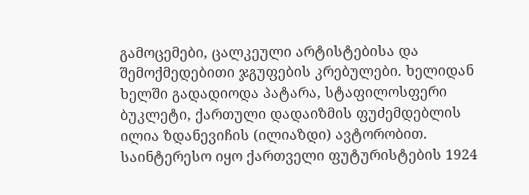გამოცემები, ცალკეული არტისტებისა და შემოქმედებითი ჯგუფების კრებულები. ხელიდან ხელში გადადიოდა პატარა, სტაფილოსფერი ბუკლეტი, ქართული დადაიზმის ფუძემდებლის ილია ზდანევიჩის (ილიაზდი) ავტორობით. საინტერესო იყო ქართველი ფუტურისტების 1924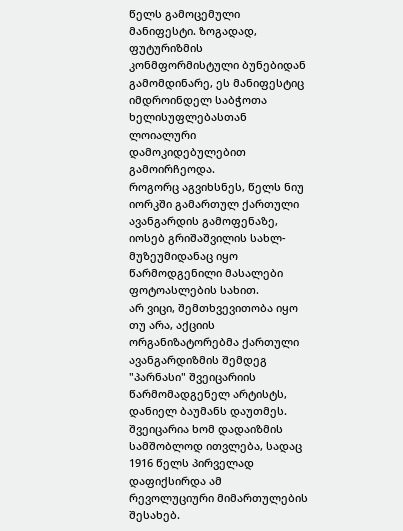წელს გამოცემული მანიფესტი. ზოგადად, ფუტურიზმის კონმფორმისტული ბუნებიდან გამომდინარე, ეს მანიფესტიც იმდროინდელ საბჭოთა ხელისუფლებასთან ლოიალური დამოკიდებულებით გამოირჩეოდა.
როგორც აგვიხსნეს, წელს ნიუ იორკში გამართულ ქართული ავანგარდის გამოფენაზე, იოსებ გრიშაშვილის სახლ-მუზეუმიდანაც იყო წარმოდგენილი მასალები ფოტოასლების სახით.
არ ვიცი, შემთხვევითობა იყო თუ არა, აქციის ორგანიზატორებმა ქართული ავანგარდიზმის შემდეგ "პარნასი" შვეიცარიის წარმომადგენელ არტისტს, დანიელ ბაუმანს დაუთმეს. შვეიცარია ხომ დადაიზმის სამშობლოდ ითვლება, სადაც 1916 წელს პირველად დაფიქსირდა ამ რევოლუციური მიმართულების შესახებ.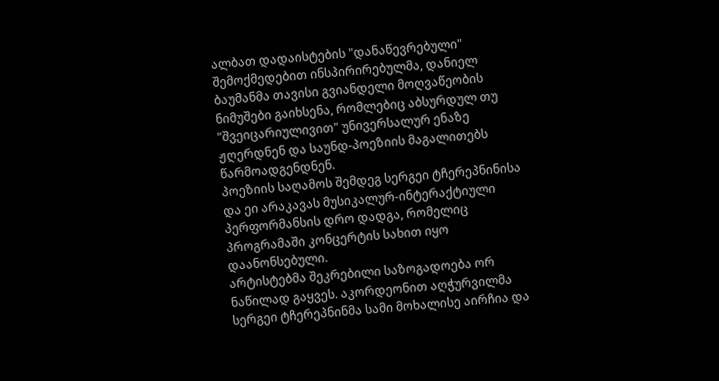ალბათ დადაისტების "დანაწევრებული" შემოქმედებით ინსპირირებულმა, დანიელ ბაუმანმა თავისი გვიანდელი მოღვაწეობის ნიმუშები გაიხსენა, რომლებიც აბსურდულ თუ "შვეიცარიულივით" უნივერსალურ ენაზე ჟღერდნენ და საუნდ-პოეზიის მაგალითებს წარმოადგენდნენ.
პოეზიის საღამოს შემდეგ სერგეი ტჩერეპნინისა და ეი არაკავას მუსიკალურ-ინტერაქტიული პერფორმანსის დრო დადგა, რომელიც პროგრამაში კონცერტის სახით იყო დაანონსებული.
არტისტებმა შეკრებილი საზოგადოება ორ ნაწილად გაყვეს. აკორდეონით აღჭურვილმა სერგეი ტჩერეპნინმა სამი მოხალისე აირჩია და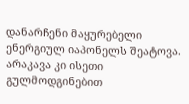დანარჩენი მაყურებელი ენერგიულ იაპონელს შეატოვა. არაკავა კი ისეთი გულმოდგინებით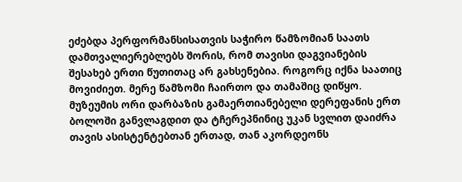ეძებდა პერფორმანსისათვის საჭირო წამზომიან საათს დამთვალიერებლებს შორის, რომ თავისი დაგვიანების შესახებ ერთი წუთითაც არ გახსენებია. როგორც იქნა საათიც მოვიძიეთ. მერე წამზომი ჩაირთო და თამაშიც დიწყო.
მუზეუმის ორი დარბაზის გამაერთიანებელი დერეფანის ერთ ბოლოში განვლაგდით და ტჩერეპნინიც უკან სვლით დაიძრა თავის ასისტენტებთან ერთად, თან აკორდეონს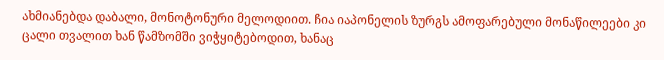ახმიანებდა დაბალი, მონოტონური მელოდიით. ჩია იაპონელის ზურგს ამოფარებული მონაწილეები კი ცალი თვალით ხან წამზომში ვიჭყიტებოდით, ხანაც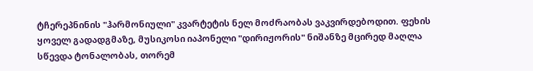ტჩერეპნინის "ჰარმონიული" კვარტეტის ნელ მოძრაობას ვაკვირდებოდით. ფეხის ყოველ გადადგმაზე, მუსიკოსი იაპონელი "დირიჟორის" ნიშანზე მცირედ მაღლა სწევდა ტონალობას, თორემ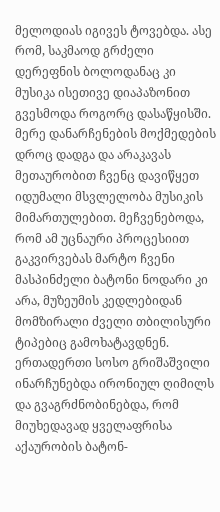მელოდიას იგივეს ტოვებდა. ასე რომ, საკმაოდ გრძელი დერეფნის ბოლოდანაც კი მუსიკა ისეთივე დიაპაზონით გვესმოდა როგორც დასაწყისში. მერე დანარჩენების მოქმედების დროც დადგა და არაკავას მეთაურობით ჩვენც დავიწყეთ იდუმალი მსვლელობა მუსიკის მიმართულებით. მეჩვენებოდა, რომ ამ უცნაური პროცესიით გაკვირვებას მარტო ჩვენი მასპინძელი ბატონი ნოდარი კი არა, მუზეუმის კედლებიდან მომზირალი ძველი თბილისური ტიპებიც გამოხატავდნენ. ერთადერთი სოსო გრიშაშვილი ინარჩუნებდა ირონიულ ღიმილს და გვაგრძნობინებდა, რომ მიუხედავად ყველაფრისა აქაურობის ბატონ-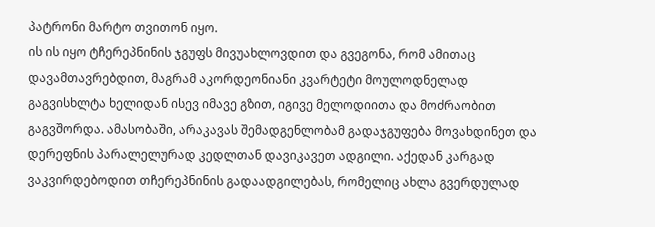პატრონი მარტო თვითონ იყო.
ის ის იყო ტჩერეპნინის ჯგუფს მივუახლოვდით და გვეგონა, რომ ამითაც დავამთავრებდით, მაგრამ აკორდეონიანი კვარტეტი მოულოდნელად გაგვისხლტა ხელიდან ისევ იმავე გზით, იგივე მელოდიითა და მოძრაობით გაგვშორდა. ამასობაში, არაკავას შემადგენლობამ გადაჯგუფება მოვახდინეთ და დერეფნის პარალელურად კედლთან დავიკავეთ ადგილი. აქედან კარგად ვაკვირდებოდით თჩერეპნინის გადაადგილებას, რომელიც ახლა გვერდულად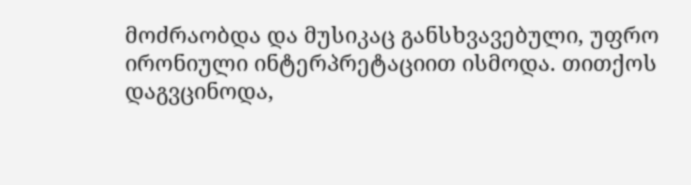მოძრაობდა და მუსიკაც განსხვავებული, უფრო ირონიული ინტერპრეტაციით ისმოდა. თითქოს დაგვცინოდა,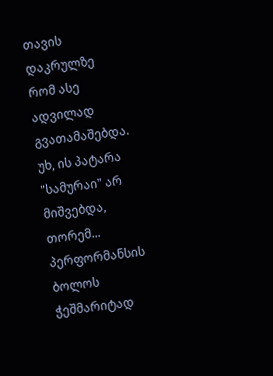თავის დაკრულზე რომ ასე ადვილად გვათამაშებდა. უხ, ის პატარა "სამურაი" არ მიშვებდა, თორემ...
პერფორმანსის ბოლოს ჭეშმარიტად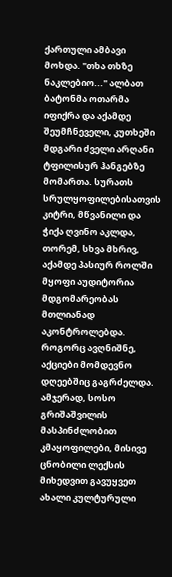ქართული ამბავი მოხდა. "თხა თხზე ნაკლებიო..." ალბათ ბატონმა ოთარმა იფიქრა და აქამდე შეუმჩნეველი, კუთხეში მდგარი ძველი არღანი ტფილისურ ჰანგებზე მომართა. სურათს სრულყოფილებისათვის კიტრი, მწვანილი და ჭიქა ღვინო აკლდა, თორემ, სხვა მხრივ, აქამდე პასიურ როლში მყოფი აუდიტორია მდგომარეობას მთლიანად აკონტროლებდა.
როგორც ავღნიშნე, აქციები მომდევნო დღეებშიც გაგრძელდა. ამჯერად, სოსო გრიშაშვილის მასპინძლობით კმაყოფილები, მისივე ცნობილი ლექსის მიხედვით გავუყვეთ ახალი კულტურული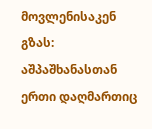მოვლენისაკენ გზას: აშპაშხანასთან ერთი დაღმართიც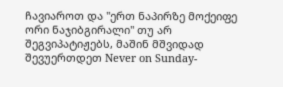ჩავიაროთ და "ერთ ნაპირზე მოქეიფე ორი ნაჯიბგირალი" თუ არ შეგვიპატიჟებს, მაშინ მშვიდად შევუერთდეთ Never on Sunday-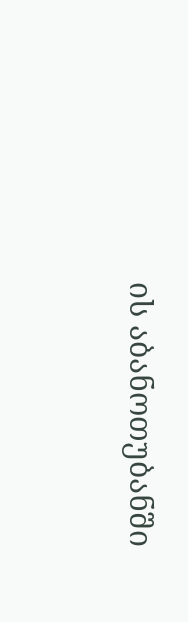ის აბანოთუბანში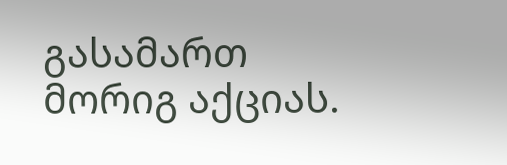გასამართ მორიგ აქციას.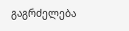გაგრძელება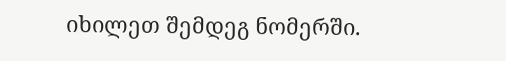იხილეთ შემდეგ ნომერში.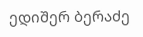ედიშერ ბერაძე